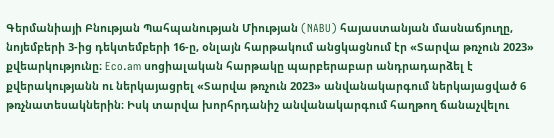Գերմանիայի Բնության Պահպանության Միության (NABU) հայաստանյան մասնաճյուղը, նոյեմբերի 3-ից դեկտեմբերի 16-ը, օնլայն հարթակում անցկացնում էր «Տարվա թռչուն 2023» քվեարկությունը։ Eco.am սոցիալական հարթակը պարբերաբար անդրադարձել է քվերակությանն ու ներկայացրել «Տարվա թռչուն 2023» անվանակարգում ներկայացված 6 թռչնատեսակներին։ Իսկ տարվա խորհրդանիշ անվանակարգում հաղթող ճանաչվելու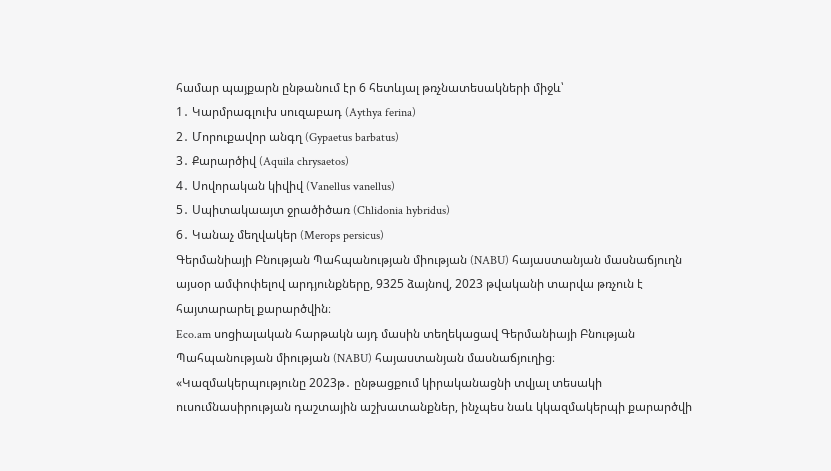համար պայքարն ընթանում էր 6 հետևյալ թռչնատեսակների միջև՝
1․ Կարմրագլուխ սուզաբադ (Aythya ferina)
2․ Մորուքավոր անգղ (Gypaetus barbatus)
3․ Քարարծիվ (Aquila chrysaetos)
4․ Սովորական կիվիվ (Vanellus vanellus)
5․ Սպիտակաայտ ջրածիծառ (Chlidonia hybridus)
6․ Կանաչ մեղվակեր (Merops persicus)
Գերմանիայի Բնության Պահպանության միության (NABU) հայաստանյան մասնաճյուղն այսօր ամփոփելով արդյունքները, 9325 ձայնով, 2023 թվականի տարվա թռչուն է հայտարարել քարարծվին։
Eco.am սոցիալական հարթակն այդ մասին տեղեկացավ Գերմանիայի Բնության Պահպանության միության (NABU) հայաստանյան մասնաճյուղից։
«Կազմակերպությունը 2023թ․ ընթացքում կիրականացնի տվյալ տեսակի ուսումնասիրության դաշտային աշխատանքներ, ինչպես նաև կկազմակերպի քարարծվի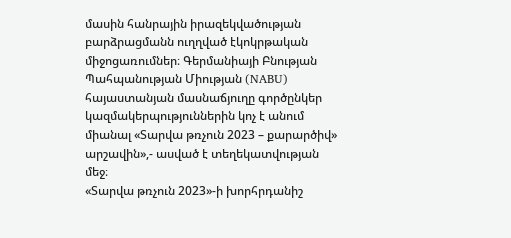մասին հանրային իրազեկվածության բարձրացմանն ուղղված էկոկրթական միջոցառումներ։ Գերմանիայի Բնության Պահպանության Միության (NABU) հայաստանյան մասնաճյուղը գործընկեր կազմակերպություններին կոչ է անում միանալ «Տարվա թռչուն 2023 – քարարծիվ» արշավին»,- ասված է տեղեկատվության մեջ։
«Տարվա թռչուն 2023»-ի խորհրդանիշ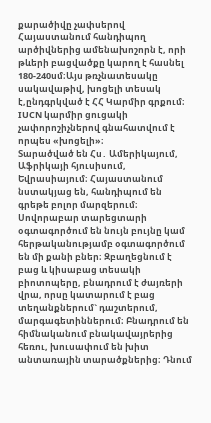քարածիվը չափսերով Հայաստանում հանդիպող արծիվներից ամենախոշորն է, որի թևերի բացվածքը կարող է հասնել 180-240սմ։Այս թռչնատեսակը սակավաթիվ, խոցելի տեսակ է,ընդգրկված է ՀՀ Կարմիր գրքում։ IUCN կարմիր ցուցակի չափորոշիչներով գնահատվում է որպես «խոցելի»։
Տարածված են Հս․ Ամերիկայում, Աֆրիկայի հյուսիսում, Եվրասիայում։ Հայաստանում նստակյաց են, հանդիպում են գրեթե բոլոր մարզերում։
Սովորաբար տարեցտարի օգտագործում են նույն բույնը կամ հերթականությամբ օգտագործում են մի քանի բներ։ Զբաղեցնում է բաց և կիսաբաց տեսակի բիոտոպերը, բնադրում է ժայռերի վրա, որսը կատարում է բաց տեղանքներում` դաշտերում, մարգագետիններում։ Բնադրում են հիմնականում բնակավայրերից հեռու, խուսափում են խիտ անտառային տարածքներից։ Դնում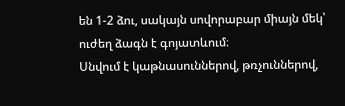են 1-2 ձու, սակայն սովորաբար միայն մեկ՝ ուժեղ ձագն է գոյատևում։
Սնվում է կաթնասուններով, թռչուններով,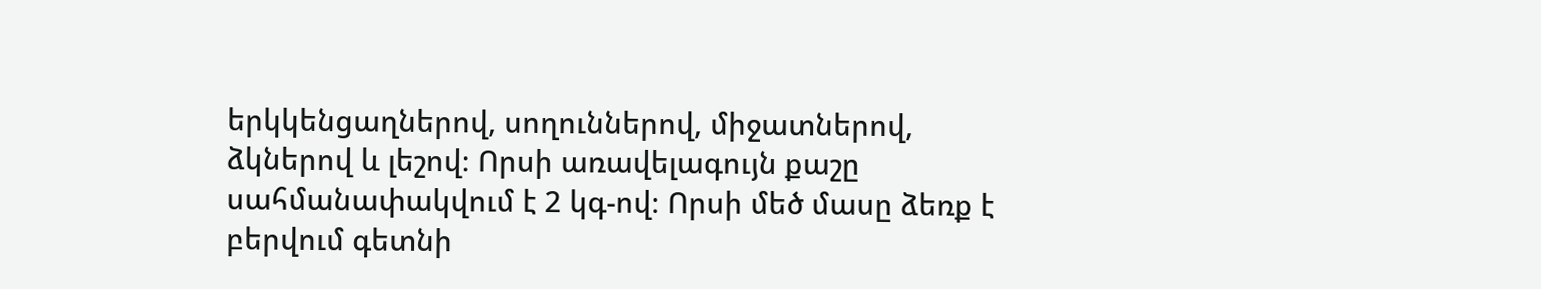երկկենցաղներով, սողուններով, միջատներով, ձկներով և լեշով։ Որսի առավելագույն քաշը սահմանափակվում է 2 կգ-ով։ Որսի մեծ մասը ձեռք է բերվում գետնի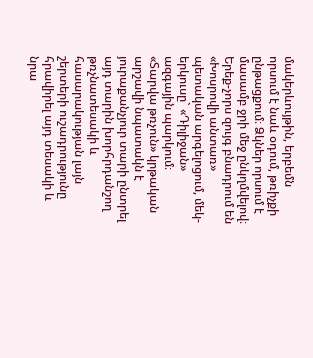մակերևույթին, երբեմն որսում է նաև օդում, թռիչքի ընթացքում։ Ձկներ որսում է մասամբ ջրի մեջ ընկղմվելով։
Երեք-չորս զույգ բնադրում են «Խոսրովի անտառ» պետական արգելոցում, մեկ-երկուսը` «Դիլիջան» ազգային պարկում։
«Տարվա թռչուն» կրթական արշավի նպատակն է յուրաքանչյուր տարի ընտրել այդ տարին խորհրդանշող թռչնատեսակի և հասարակության լայն շերտերի ուշադրությունը հրավիրել այդ տեսակի և նրա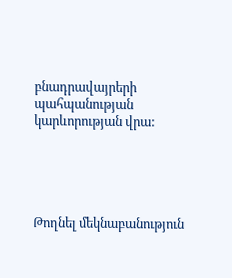բնադրավայրերի պահպանության կարևորության վրա:





Թողնել մեկնաբանություն